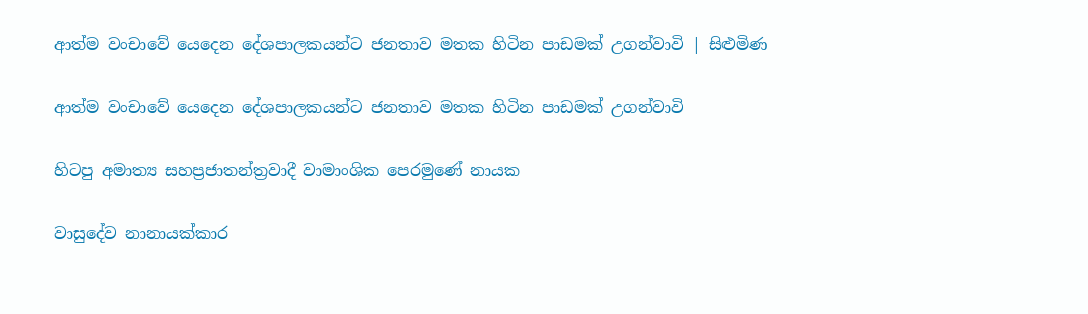ආත්ම වංචාවේ යෙදෙන දේශපාලකයන්ට ජනතාව මතක හිටින පාඩමක් උගන්වාවි | සිළුමිණ

ආත්ම වංචාවේ යෙදෙන දේශපාලකයන්ට ජනතාව මතක හිටින පාඩමක් උගන්වාවි

හිටපු අමාත්‍ය සහප්‍රජාතන්ත්‍රවාදී වාමාංශික පෙරමුණේ නායක

වාසුදේව නානායක්කාර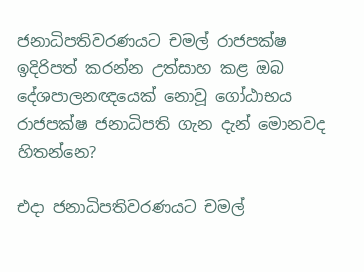ජනාධිපතිවරණයට චමල් රාජපක්ෂ ඉදිරිපත් කරන්න උත්සාහ කළ ඔබ දේශපාලනඥයෙක් නොවූ ගෝඨාභය රාජපක්ෂ ජනාධිපති ගැන දැන් මොනවද හිතන්නෙ?

එදා ජනාධිපතිවරණයට චමල්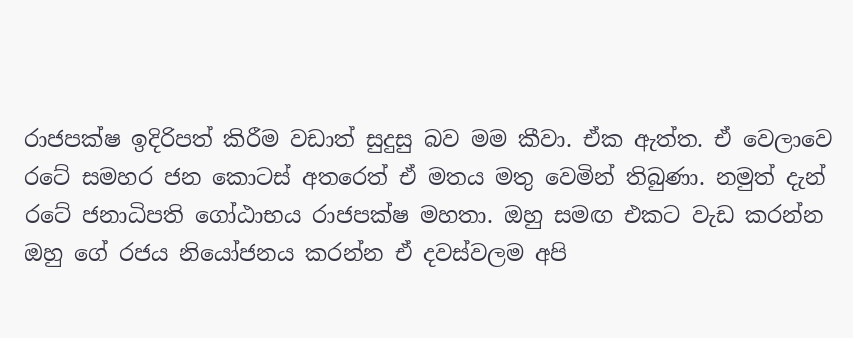රාජපක්ෂ ඉදිරිපත් කිරීම වඩාත් සුදුසු බව මම කීවා. ඒක ඇත්ත. ඒ වෙලාවෙ රටේ සමහර ජන කොටස් අතරෙත් ඒ මතය මතු වෙමින් තිබුණා. නමුත් දැන් රටේ ජනාධිපති ගෝඨාභය රාජපක්ෂ මහතා. ඔහු සමඟ එකට වැඩ කරන්න ඔහු ගේ රජය නියෝජනය කරන්න ඒ දවස්වලම අපි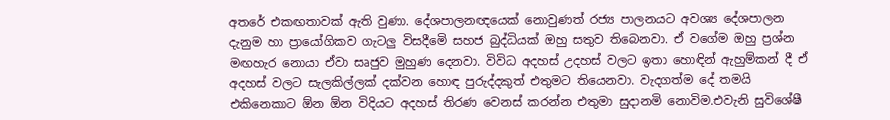අතරේ එකඟතාවක් ඇති වුණා. දේශපාලනඥයෙක් නොවුණත් රජ්‍ය පාලනයට අවශ්‍ය දේශපාලන දැනුම හා ප්‍රායෝගිකව ගැටලු විසදීමෙි සහජ බුද්ධියක් ඔහු සතුව තිබෙනවා. ඒ වගේම ඔහු ප්‍රශ්න මඟහැර නොයා ඒවා සෘජුව මුහුණ දෙනවා. විවිධ අදහස් උදහස් වලට ඉතා හොඳින් ඇහුම්කන් දී ඒ අදහස් වලට සැලකිල්ලක් දක්වන හොඳ පුරුද්දකුත් එතුමට තියෙනවා. වැදගත්ම දේ තමයි එකිනෙකාට ඕන ඕන විදියට අදහස් තිරණ වෙනස් කරන්න එතුමා සුදානමි නොවිම.එවැනි සුවිශේෂී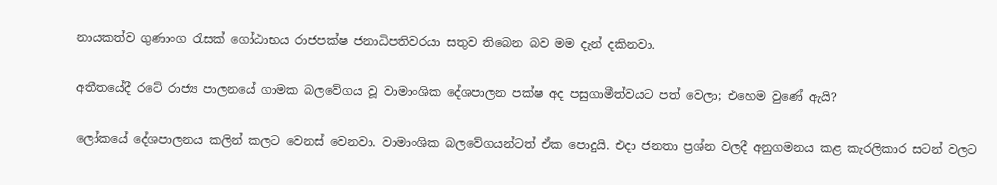නායකත්ව ගුණාංග රැසක් ගෝඨාභය රාජපක්ෂ ජනාධිපතිවරයා සතුව තිබෙන බව මම දැන් දකිනවා.

අතීතයේදී රටේ රාජ්‍ය පාලනයේ ගාමක බලවේගය වූ වාමාංශික දේශපාලන පක්ෂ අද පසුගාමීත්වයට පත් වෙලා; එහෙම වුණේ ඇයි?

ලෝකයේ දේශපාලනය කලින් කලට වෙනස් වෙනවා. වාමාංශික බලවේගයන්ටත් ඒක පොදුයි. එදා ජනතා ප්‍රශ්න වලදී අනුගමනය කළ කැරලිකාර සටන් වලට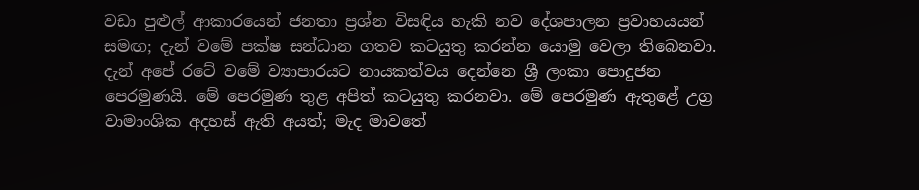වඩා පුළුල් ආකාරයෙන් ජනතා ප්‍රශ්න විසඳිය හැකි නව දේශපාලන ප්‍රවාහයයන් සමඟ; දැන් වමේ පක්ෂ සන්ධාන ගතව කටයුතු කරන්න යොමු වෙලා තිබෙනවා. දැන් අපේ රටේ වමේ ව්‍යාපාරයට නායකත්වය දෙන්නෙ ශ්‍රී ලංකා පොදුජන පෙරමුණයි. මේ පෙරමුණ තුළ අපිත් කටයුතු කරනවා. මේ පෙරමුණ ඇතුළේ උග්‍ර වාමාංශික අදහස් ඇති අයත්; මැද මාවතේ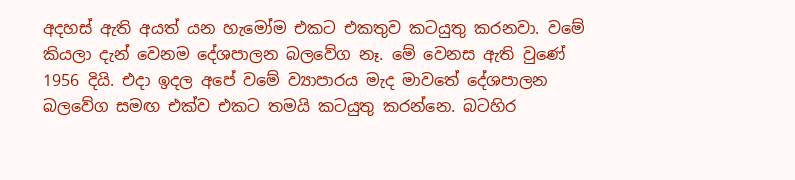අදහස් ඇති අයත් යන හැමෝම එකට එකතුව කටයුතු කරනවා. වමේ කියලා දැන් වෙනම දේශපාලන බලවේග නෑ. මේ වෙනස ඇති වුණේ 1956 දියි. එදා ඉදල අපේ වමේ ව්‍යාපාරය මැද මාවතේ දේශපාලන බලවේග සමඟ එක්ව එකට තමයි කටයුතු කරන්නෙ. බටහිර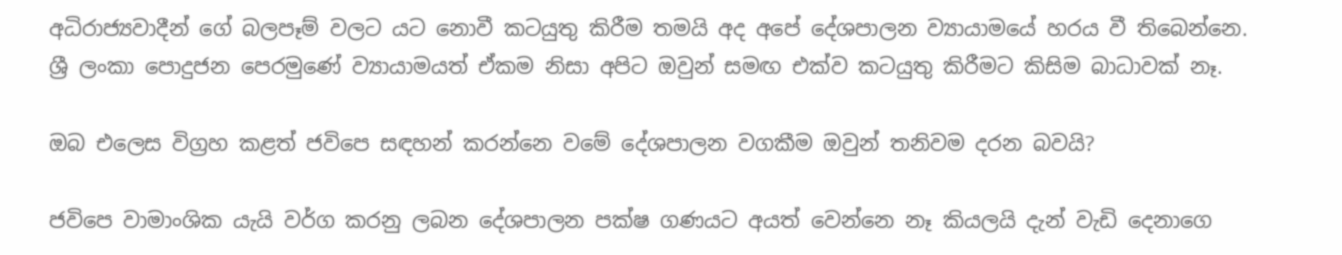අධිරාජ්‍යවාදීන් ගේ බලපෑම් වලට යට නොවී කටයුතු කිරීම තමයි අද අපේ දේශපාලන ව්‍යායාමයේ හරය වී තිබෙන්නෙ. ශ්‍රී ලංකා පොදුජන පෙරමුණේ ව්‍යායාමයත් ඒකම නිසා අපිට ඔවුන් සමඟ එක්ව කටයුතු කිරීමට කිසිම බාධාවක් නෑ.

ඔබ එලෙස විග්‍රහ කළත් ජවිපෙ සඳහන් කරන්නෙ වමේ දේශපාලන වගකීම ඔවුන් තනිවම දරන බවයි?

ජවිපෙ වාමාංශික යැයි වර්ග කරනු ලබන දේශපාලන පක්ෂ ගණයට අයත් වෙන්නෙ නෑ කියලයි දැන් වැඩි දෙනාගෙ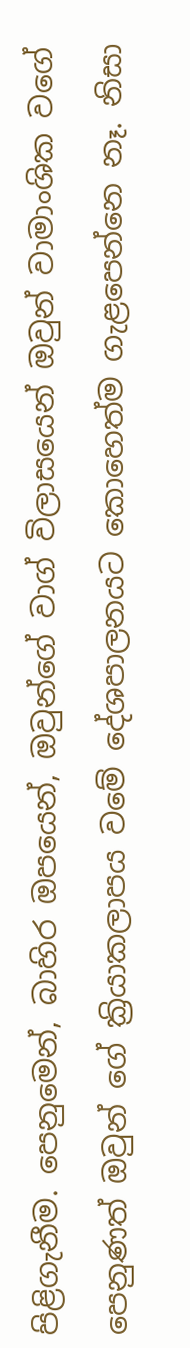පිළිගැනීම. පෙනුමෙන්, බාහිර ඔපයෙන්, ඔවුන්ගේ වාග් විලාසයෙන් ඔවුන් වාමාංශික වගේ පෙනුණත් ඔවුන් ගේ ක්‍රියාකලාපය වමේ දේශපාලනයට කොහෙත්ම ගැළපෙන්නෙ නෑ. නිසා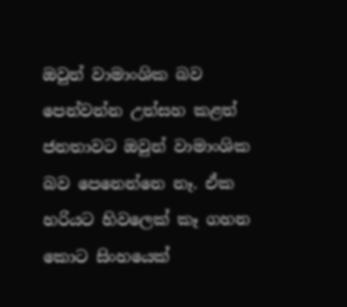ඔවුන් වාමාංශික බව පෙන්වන්න උත්සහ කළත් ජනතාවට ඔවුන් වාමාංශික බව පෙනෙන්නෙ නෑ. ඒක හරියට හිවලෙක් කෑ ගහන කොට සිංහයෙක්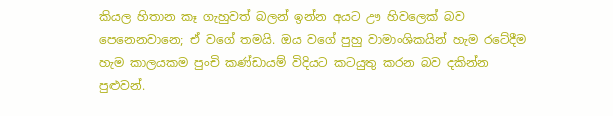කියල හිතාන කෑ ගැහුවත් බලන් ඉන්න අයට ඌ හිවලෙක් බව පෙනෙනවානෙ; ඒ වගේ තමයි. ඔය වගේ පුහු වාමාංශිකයින් හැම රටේදීම හැම කාලයකම පුංචි කණ්ඩායම් විදියට කටයුතු කරන බව දකින්න පුළුවන්.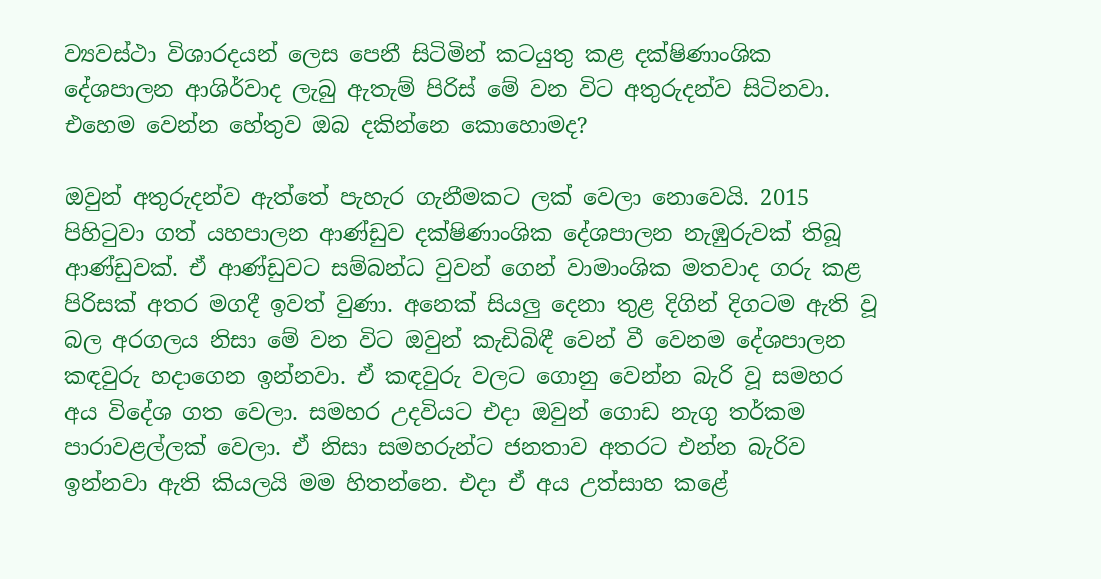ව්‍යවස්ථා විශාරදයන් ලෙස පෙනී සිටිමින් කටයුතු කළ දක්ෂිණාංශික දේශපාලන ආශිර්වාද ලැබු ඇතැම් පිරිස් මේ වන විට අතුරුදන්ව සිටිනවා. එහෙම වෙන්න හේතුව ඔබ දකින්නෙ කොහොමද?

ඔවුන් අතුරුදන්ව ඇත්තේ පැහැර ගැනීමකට ලක් වෙලා නොවෙයි. 2015 පිහිටුවා ගත් යහපාලන ආණ්ඩුව දක්ෂිණාංශික දේශපාලන නැඹුරුවක් තිබූ ආණ්ඩුවක්. ඒ ආණ්ඩුවට සම්බන්ධ වුවන් ගෙන් වාමාංශික මතවාද ගරු කළ පිරිසක් අතර මගදී ඉවත් වුණා. අනෙක් සියලු දෙනා තුළ දිගින් දිගටම ඇති වූ බල අරගලය නිසා මේ වන විට ඔවුන් කැඩිබිඳී වෙන් වී වෙනම දේශපාලන කඳවුරු හදාගෙන ඉන්නවා. ඒ කඳවුරු වලට ගොනු වෙන්න බැරි වූ සමහර අය විදේශ ගත වෙලා. සමහර උදවියට එදා ඔවුන් ගොඩ නැගු තර්කම පාරාවළල්ලක් වෙලා. ඒ නිසා සමහරුන්ට ජනතාව අතරට එන්න බැරිව ඉන්නවා ඇති කියලයි මම හිතන්නෙ. එදා ඒ අය උත්සාහ කළේ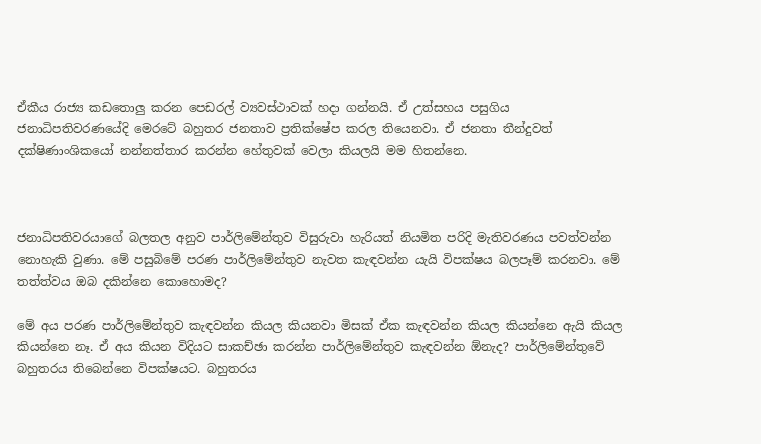ඒකීය රාජ්‍ය කඩතොලු කරන පෙඩරල් ව්‍යවස්ථාවක් හදා ගන්නයි. ඒ උත්සහය පසුගිය ජනාධිපතිවරණයේදි මෙරටේ බහුතර ජනතාව ප්‍රතික්ෂේප කරල තියෙනවා. ඒ ජනතා තීන්දුවත් දක්ෂිණාංශිකයෝ නන්නත්තාර කරන්න හේතුවක් වෙලා කියලයි මම හිතන්නෙ.



ජනාධිපතිවරයාගේ බලතල අනුව පාර්ලිමේන්තුව විසුරුවා හැරියත් නියමිත පරිදි මැතිවරණය පවත්වන්න නොහැකි වුණා. මේ පසුබිමේ පරණ පාර්ලිමේන්තුව නැවත කැඳවන්න යැයි විපක්ෂය බලපෑම් කරනවා. මේ තත්ත්වය ඔබ දකින්නෙ කොහොමද?

මේ අය පරණ පාර්ලිමේන්තුව කැඳවන්න කියල කියනවා මිසක් ඒක කැඳවන්න කියල කියන්නෙ ඇයි කියල කියන්නෙ නෑ. ඒ අය කියන විදියට සාකච්ඡා කරන්න පාර්ලිමේන්තුව කැඳවන්න ඕනැද? පාර්ලිමේන්තුවේ බහුතරය තිබෙන්නෙ විපක්ෂයට. බහුතරය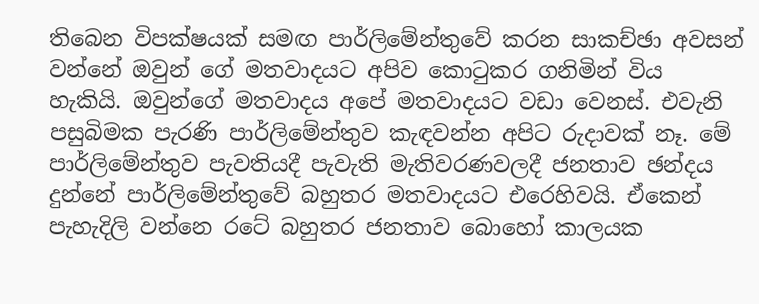තිබෙන විපක්ෂයක් සමඟ පාර්ලිමේන්තුවේ කරන සාකච්ඡා අවසන් වන්නේ ඔවුන් ගේ මතවාදයට අපිව කොටුකර ගනිමින් විය හැකියි. ඔවුන්ගේ මතවාදය අපේ මතවාදයට වඩා වෙනස්. එවැනි පසුබිමක පැරණි පාර්ලිමේන්තුව කැඳවන්න අපිට රුදාවක් නෑ. මේ පාර්ලිමේන්තුව පැවතියදී පැවැති මැතිවරණවලදී ජනතාව ඡන්දය දුන්නේ පාර්ලිමේන්තුවේ බහුතර මතවාදයට එරෙහිවයි. ඒකෙන් පැහැදිලි වන්නෙ රටේ බහුතර ජනතාව බොහෝ කාලයක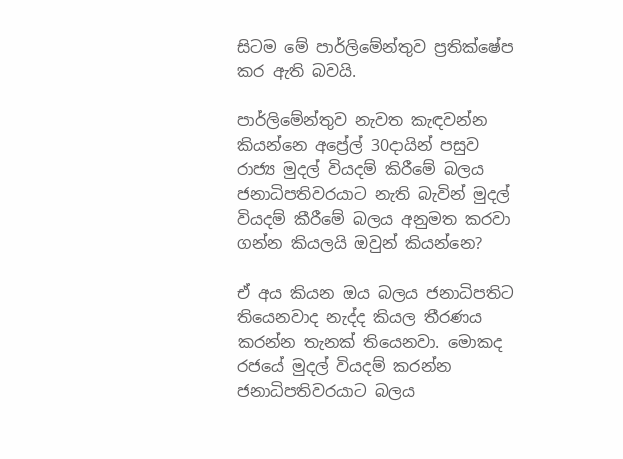සිටම මේ පාර්ලිමේන්තුව ප්‍රතික්ෂේප කර ඇති බවයි.

පාර්ලිමේන්තුව නැවත කැඳවන්න කියන්නෙ අප්‍රේල් 30දායින් පසුව රාජ්‍ය මුදල් වියදම් කිරීමේ බලය ජනාධිපතිවරයාට නැති බැවින් මුදල් වියදම් කීරීමේ බලය අනුමත කරවා ගන්න කියලයි ඔවුන් කියන්නෙ?

ඒ අය කියන ඔය බලය ජනාධිපතිට තියෙනවාද නැද්ද කියල තීරණය කරන්න තැනක් තියෙනවා. මොකද රජයේ මුදල් වියදම් කරන්න ජනාධිපතිවරයාට බලය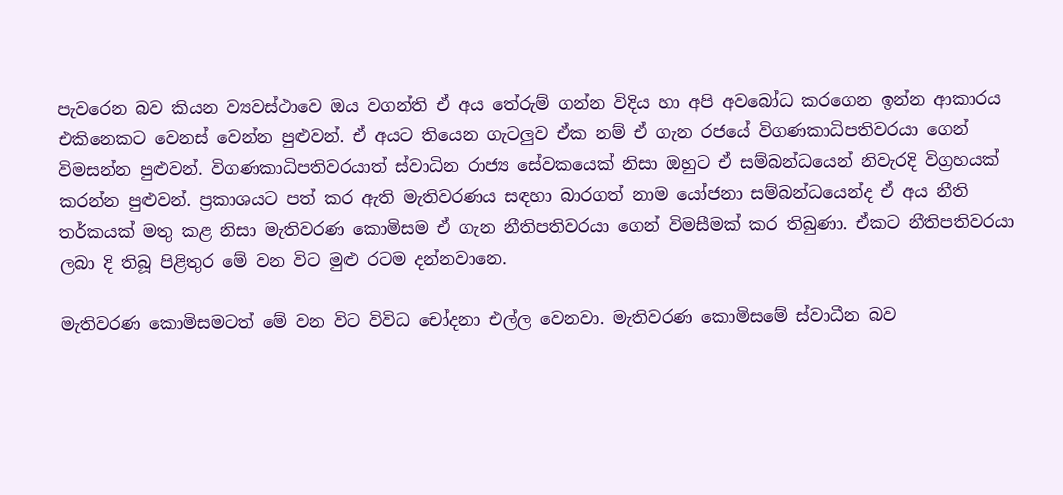පැවරෙන බව කියන ව්‍යවස්ථාවෙ ඔය වගන්ති ඒ අය තේරුම් ගන්න විදිය හා අපි අවබෝධ කරගෙන ඉන්න ආකාරය එකිනෙකට වෙනස් වෙන්න පුළුවන්. ඒ අයට තියෙන ගැටලුව ඒක නම් ඒ ගැන රජයේ විගණකාධිපතිවරයා ගෙන් විමසන්න පුළුවන්. විගණකාධිපතිවරයාත් ස්වාධින රාජ්‍ය සේවකයෙක් නිසා ඔහුට ඒ සම්බන්ධයෙන් නිවැරදි විග්‍රහයක් කරන්න පුළුවන්. ප්‍රකාශයට පත් කර ඇති මැතිවරණය සඳහා බාරගත් නාම යෝජනා සම්බන්ධයෙන්ද ඒ අය නීති තර්කයක් මතු කළ නිසා මැතිවරණ කොමිසම ඒ ගැන නීතිපතිවරයා ගෙන් විමසීමක් කර තිබුණා. ඒකට නීතිපතිවරයා ලබා දි තිබූ පිළිතුර මේ වන විට මුළු රටම දන්නවානෙ.

මැතිවරණ කොමිසමටත් මේ වන විට විවිධ චෝදනා එල්ල වෙනවා. මැතිවරණ කොමිසමේ ස්වාධීන බව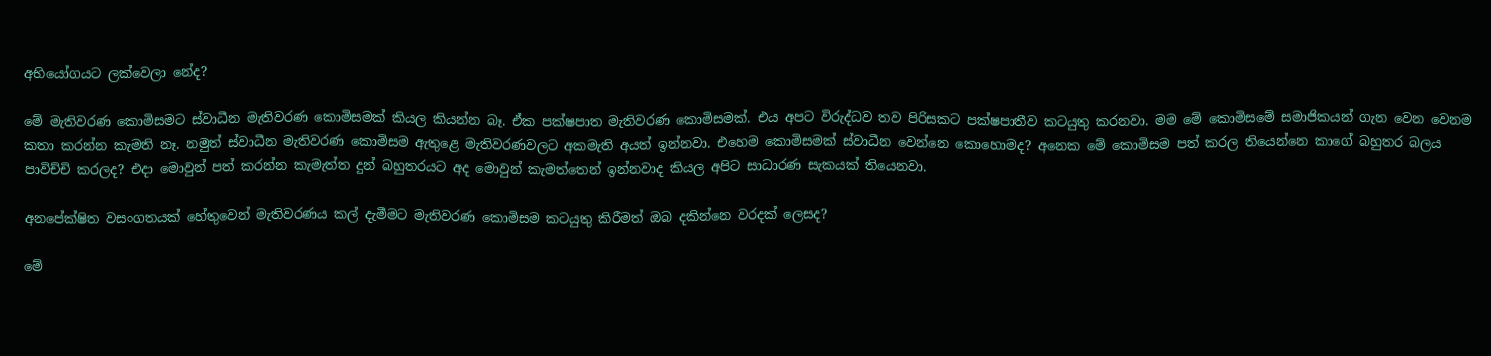අභියෝගයට ලක්වෙලා නේද?

මේ මැතිවරණ කොමිසමට ස්වාධීන මැතිවරණ කොමිසමක් කියල කියන්න බෑ. ඒක පක්ෂපාත මැතිවරණ කොමිසමක්. එය අපට විරුද්ධව තව පිරිසකට පක්ෂපාතීව කටයුතු කරනවා. මම මේ කොමිසමේ සමාජිකයන් ගැන වෙන වෙනම කතා කරන්න කැමති නෑ. නමුත් ස්වාධීන මැතිවරණ කොමිසම ඇතුළෙ මැතිවරණවලට අකමැති අයත් ඉන්නවා. එහෙම කොමිසමක් ස්වාධීන වෙන්නෙ කොහොමද? අනෙක මේ කොමිසම පත් කරල තියෙන්නෙ කාගේ බහුතර බලය පාවිච්චි කරලද? එදා මොවුන් පත් කරන්න කැමැත්ත දුන් බහුතරයට අද මොවුන් කැමත්තෙන් ඉන්නවාද කියල අපිට සාධාරණ සැකයක් තියෙනවා.

අනපේක්ෂිත වසංගතයක් හේතුවෙන් මැතිවරණය කල් දැමීමට මැතිවරණ කොමිසම කටයුතු කිරීමත් ඔබ දකින්නෙ වරදක් ලෙසද?

මේ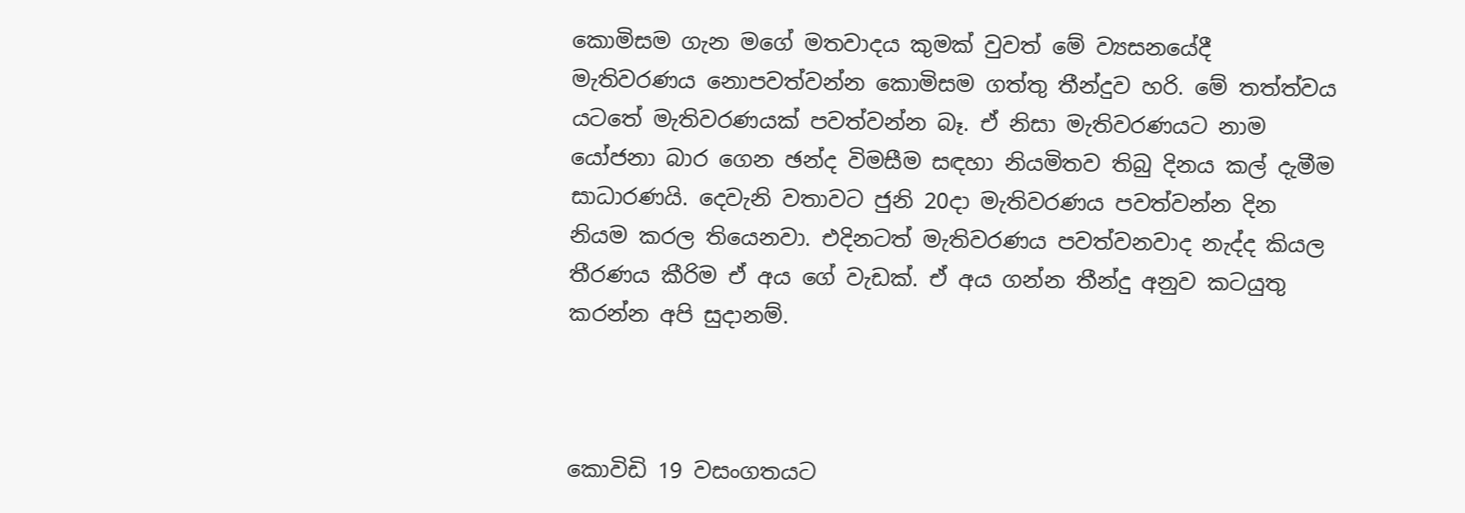කොමිසම ගැන මගේ මතවාදය කුමක් වුවත් මේ ව්‍යසනයේදී මැතිවරණය නොපවත්වන්න කොමිසම ගත්තු තීන්දුව හරි. මේ තත්ත්වය යටතේ මැතිවරණයක් පවත්වන්න බෑ. ඒ නිසා මැතිවරණයට නාම යෝජනා බාර ගෙන ඡන්ද විමසීම සඳහා නියමිතව තිබු දිනය කල් දැමීම සාධාරණයි. දෙවැනි වතාවට ජුනි 20දා මැතිවරණය පවත්වන්න දින නියම කරල තියෙනවා. එදිනටත් මැතිවරණය පවත්වනවාද නැද්ද කියල තීරණය කීරිම ඒ අය ගේ වැඩක්. ඒ අය ගන්න තීන්දු අනුව කටයුතු කරන්න අපි සුදානම්.



කොවිඩි 19 වසංගතයට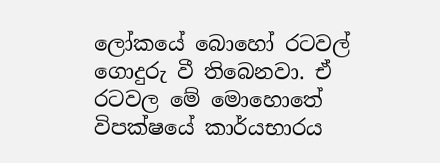ලෝකයේ බොහෝ රටවල් ගොදුරු වී තිබෙනවා. ඒ රටවල මේ මොහොතේ විපක්ෂයේ කාර්යභාරය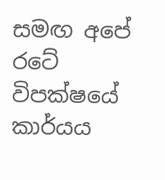සමඟ අපේ රටේ විපක්ෂයේ කාර්යය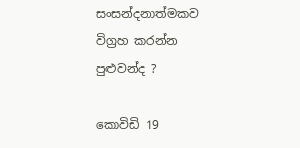සංසන්දනාත්මකව විග්‍රහ කරන්න පුළුවන්ද ?

කොවිඩි 19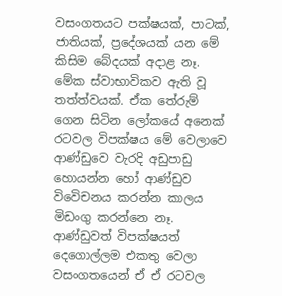වසංගතයට පක්ෂයක්, පාටක්, ජාතියක්, ප්‍රදේශයක් යන මේ කිසිම බේදයක් අදාළ නෑ. මේක ස්වාභාවිකව ඇති වූ තත්ත්වයක්. ඒක තේරුම් ගෙන සිටින ලෝකයේ අනෙක් රටවල විපක්ෂය මේ වෙලාවෙ ආණ්ඩුවෙ වැරදි අඩුපාඩු හොයන්න හෝ ආණ්ඩුව විවෙිචනය කරන්න කාලය මිඩංගු කරන්නෙ නෑ. ආණ්ඩුවත් විපක්ෂයත් දෙගොල්ලම එකතු වෙලා වසංගතයෙන් ඒ ඒ රටවල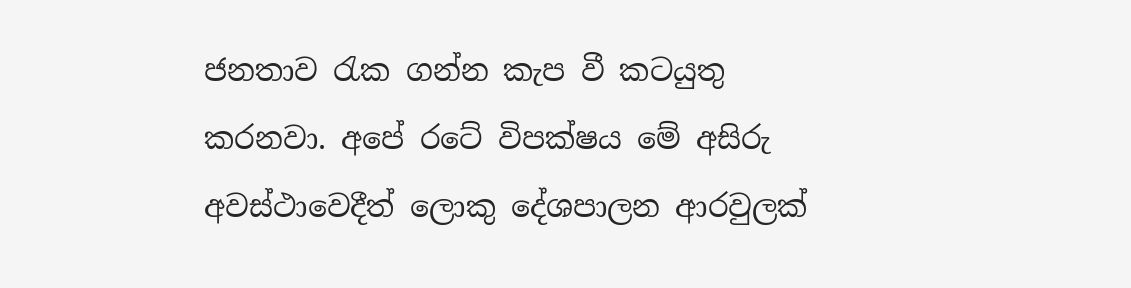ජනතාව රැක ගන්න කැප වී කටයුතු කරනවා. අපේ රටේ විපක්ෂය මේ අසිරු අවස්ථාවෙදීත් ලොකු දේශපාලන ආරවුලක්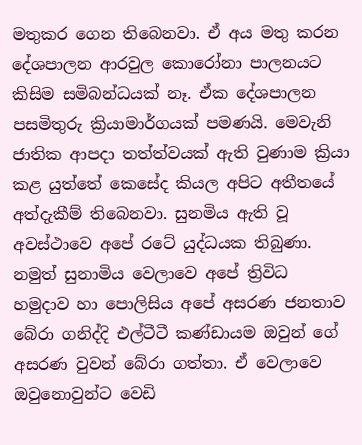මතුකර ගෙන තිබෙනවා. ඒ අය මතු කරන දේශපාලන ආරවුල කොරෝනා පාලනයට කිසිම සමිබන්ධයක් නෑ. ඒක දේශපාලන පසමිතුරු ක්‍රියාමාර්ගයක් පමණයි. මෙවැනි ජාතික ආපදා තත්ත්වයක් ඇති වුණාම ක්‍රියා කළ යුත්තේ කෙසේද කියල අපිට අතීතයේ අත්දැකීම් තිබෙනවා. සුනමිය ඇති වූ අවස්ථාවෙ අපේ රටේ යුද්ධයක තිබුණා. නමුත් සුනාමිය වෙලාවෙ අපේ ත්‍රිවිධ හමුදාව හා පොලිසිය අපේ අසරණ ජනතාව බේරා ගනිද්දි එල්ටීටී කණ්ඩායම ඔවුන් ගේ අසරණ වුවන් බේරා ගත්තා. ඒ වෙලාවෙ ඔවුනොවුන්ට වෙඩි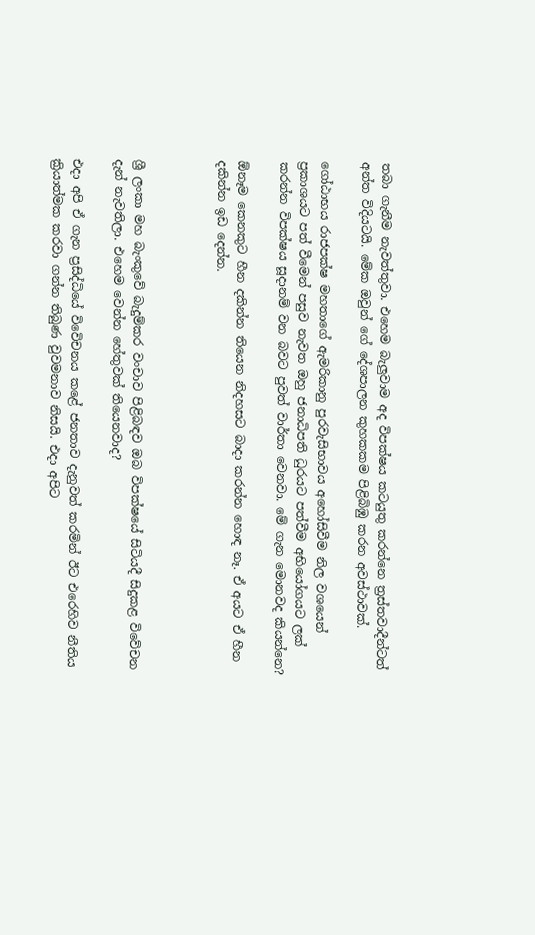තබා ගැනීම නැවත්තුවා. එහෙම බැලුවාම අද විපක්ෂය කටයුතු කරන්නෙ ත්‍රස්තවාදීන්ටත් අන්ත විදියටයි. මේක ඔවුන් ගේ දේශපාලන කුහකකම පිළිබිඹු කරන අවස්ථාවක්.

ගෝඨාභය රාජපක්ෂ මහතාගේ ඇමරිකානු පුරවැසිභාවය අහෝසිවීම නිල වශයෙන් ප්‍රකාශයට පත් වීමෙන් පසුව නැවත ඔහු ජනාධිපති ධුරයට පත්වීම අභියෝගයට ලක් කරන්න විපක්ෂය සූදානම් වන බවට පුවත් වාර්තා වෙනවා. මේ ගැන මොනවද කියන්නෙ?

ඕනෑම කෙනකුට හීන දකින්න තියෙන නිදහසට බාදා කරන්න හොඳ නෑ. ඒ අයට ඒ හීන දකින්න ඉඩ දෙන්න.



ශ්‍රී ලංකා මහ බැංකුවේ බැදුම්කර වංචාව පිළිබඳව ඔබ විපක්ෂයේ සිටියදී සිදුකළ විවේචන දැන් නැවතිලා. එහෙම වෙන්න හේතුවක් තියෙනවාද?

එදා අපි ඒ ගැන ප්‍රසිද්ධියේ විවෙිචනය කළේ ජනතාව දැනුවත් කරමින් ඊට එරෙහිව නීතිය ක්‍රියාත්මක කරවා ගන්න තිබුණ වුවමනාව නිසයි. එදා අපිට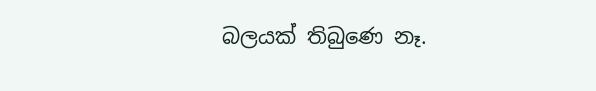බලයක් තිබුණෙ නෑ.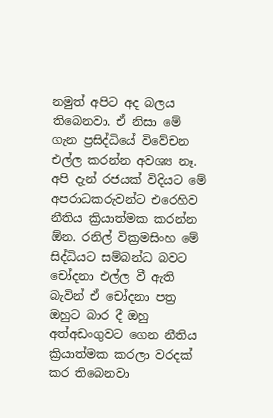නමුත් අපිට අද බලය තිබෙනවා. ඒ නිසා මේ ගැන ප්‍රසිද්ධියේ විවේචන එල්ල කරන්න අවශ්‍ය නෑ. අපි දැන් රජයක් විදියට මේ අපරාධකරුවන්ට එරෙහිව නීතිය ක්‍රියාත්මක කරන්න ඕන. රනිල් වික්‍රමසිංහ මේ සිද්ධියට සම්බන්ධ බවට චෝදනා එල්ල වී ඇති බැවින් ඒ චෝදනා පත්‍ර ඔහුට බාර දී ඔහු අත්අඩංගුවට ගෙන නීතිය ක්‍රියාත්මක කරලා වරදක් කර තිබෙනවා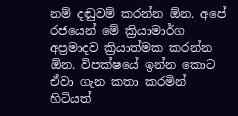නම් දඬුවම් කරන්න ඕන. අපේ රජයෙන් මේ ක්‍රියාමාර්ග අප්‍රමාදව ක්‍රියාත්මක කරන්න ඕන. විපක්ෂයේ ඉන්න කොට ඒවා ගැන කතා කරමින් හිටියත්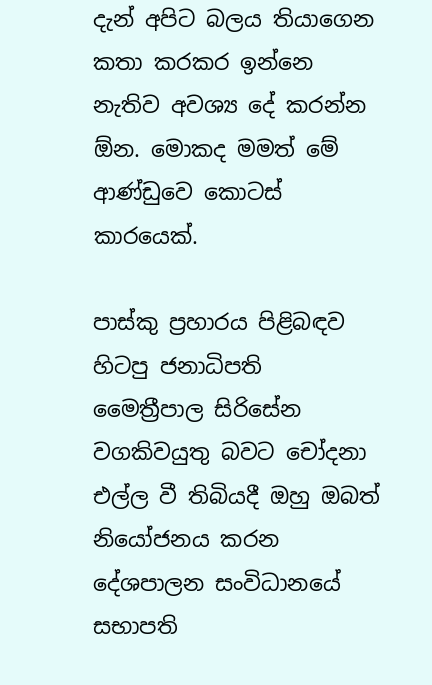දැන් අපිට බලය තියාගෙන කතා කරකර ඉන්නෙ නැතිව අවශ්‍ය දේ කරන්න ඕන. මොකද මමත් මේ ආණ්ඩුවෙ කොටස් කාරයෙක්.

පාස්කු ප්‍රහාරය පිළිබඳව හිටපු ජනාධිපති මෛත්‍රීපාල සිරිසේන වගකිවයුතු බවට චෝදනා එල්ල වී තිබියදී ඔහු ඔබත් නියෝජනය කරන දේශපාලන සංවිධානයේ සභාපති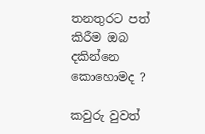තනතුරට පත් කිරීම ඔබ දකින්නෙ කොහොමද ?

කවුරු වුවත්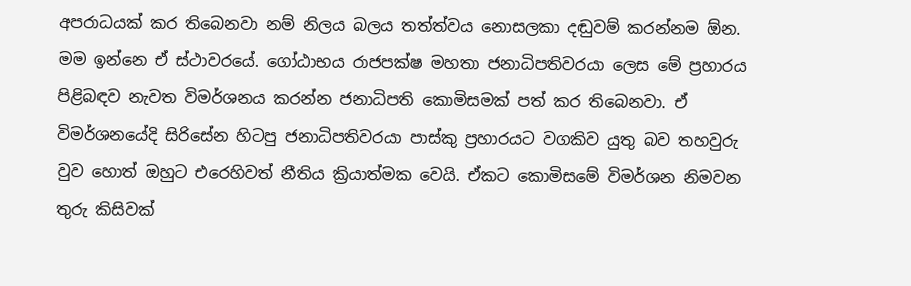අපරාධයක් කර තිබෙනවා නම් නිලය බලය තත්ත්වය නොසලකා දඬුවම් කරන්නම ඕන. මම ඉන්නෙ ඒ ස්ථාවරයේ. ගෝඨාභය රාජපක්ෂ මහතා ජනාධිපතිවරයා ලෙස මේ ප්‍රහාරය පිළිබඳව නැවත විමර්ශනය කරන්න ජනාධිපති කොමිසමක් පත් කර තිබෙනවා. ඒ විමර්ශනයේදි සිරිසේන හිටපු ජනාධිපතිවරයා පාස්කු ප්‍රහාරයට වගකිව යුතු බව තහවුරු වුව හොත් ඔහුට එරෙහිවත් නීතිය ක්‍රියාත්මක වෙයි. ඒකට කොමිසමේ විමර්ශන නිමවන තුරු කිසිවක්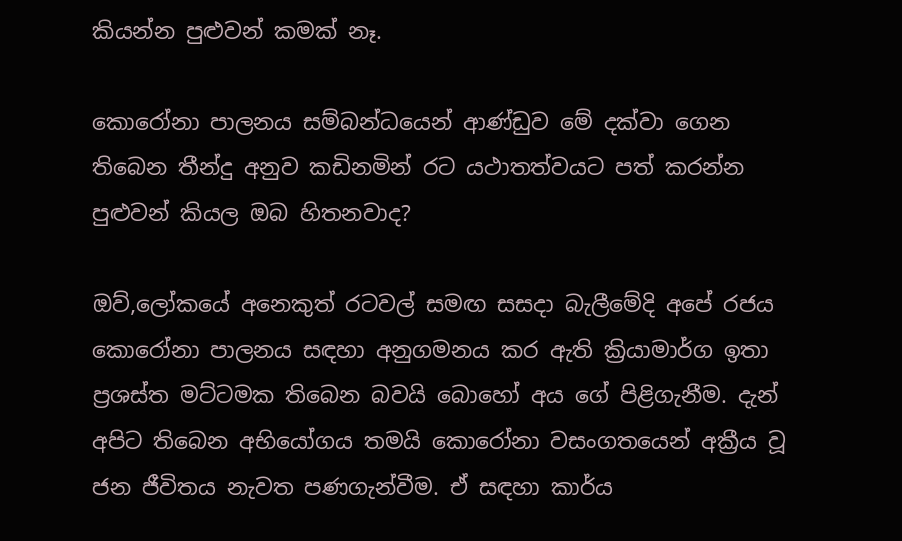කියන්න පුළුවන් කමක් නෑ.

කොරෝනා පාලනය සම්බන්ධයෙන් ආණ්ඩුව මේ දක්වා ගෙන තිබෙන තීන්දු අනුව කඩිනමින් රට යථාතත්වයට පත් කරන්න පුළුවන් කියල ඔබ හිතනවාද?

ඔව්,ලෝකයේ අනෙකුත් රටවල් සමඟ සසදා බැලීමේදි අපේ රජය කොරෝනා පාලනය සඳහා අනුගමනය කර ඇති ක්‍රියාමාර්ග ඉතා ප්‍රශස්ත මට්ටමක තිබෙන බවයි බොහෝ අය ගේ පිළිගැනීම. දැන් අපිට තිබෙන අභියෝගය තමයි කොරෝනා වසංගතයෙන් අක්‍රීය වූ ජන ජීවිතය නැවත පණගැන්වීම. ඒ සඳහා කාර්ය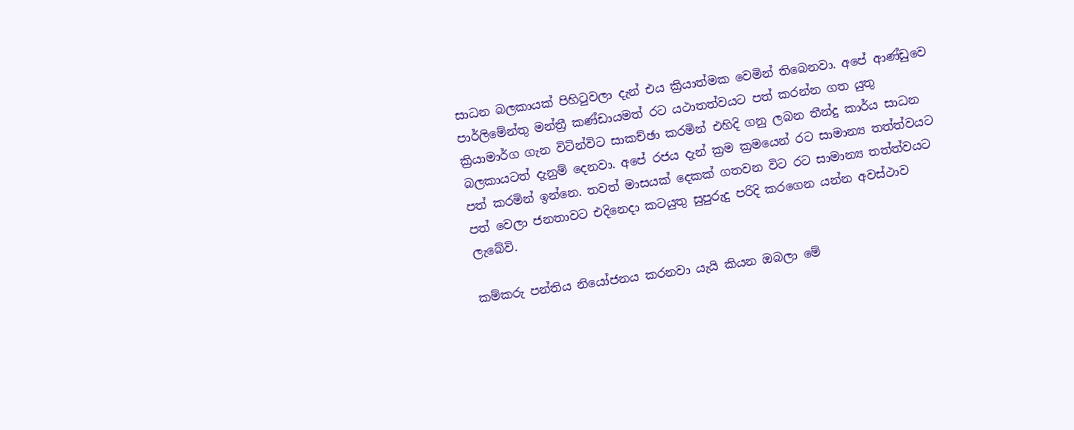සාධන බලකායක් පිහිටුවලා දැන් එය ක්‍රියාත්මක වෙමින් තිබෙනවා. අපේ ආණ්ඩුවෙ පාර්ලිමේන්තු මන්ත්‍රී කණ්ඩායමත් රට යථාතත්වයට පත් කරන්න ගත යුතු ක්‍රියාමාර්ග ගැන විටින්විට සාකච්ඡා කරමින් එහිදි ගනු ලබන තීන්දු කාර්ය සාධන බලකායටත් දැනුම් දෙනවා. අපේ රජය දැන් ක්‍රම ක්‍රමයෙන් රට සාමාන්‍ය තත්ත්වයට පත් කරමින් ඉන්නෙ. තවත් මාසයක් දෙකක් ගතවන විට රට සාමාන්‍ය තත්ත්වයට පත් වෙලා ජනතාවට එදිනෙදා කටයුතු සුපුරුදු පරිදි කරගෙන යන්න අවස්ථාව ලැබේවි.

කම්කරු පන්තිය නියෝජනය කරනවා යැයි කියන ඔබලා මේ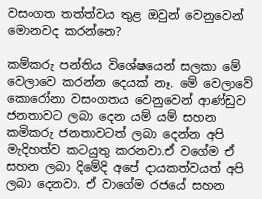වසංගත තත්ත්වය තුළ ඔවුන් වෙනුවෙන් මොනවද කරන්නෙ?

කම්කරු පන්තිය විශේෂයෙන් සලකා මේ වෙලාවෙ කරන්න දෙයක් නෑ. මේ වෙලාවේ කොරෝනා වසංගතය වෙනුවෙන් ආණ්ඩුව ජනතාවට ලබා දෙන යම් යම් සහන කමිකරු ජනතාවටත් ලබා දෙන්න අපි මැදිහත්ව කටයුතු කරනවා.ඒ වගේම ඒ සහන ලබා දිමේදි අපේ දායකත්වයත් අපි ලබා දෙනවා. ඒ වාගේම රජයේ සහන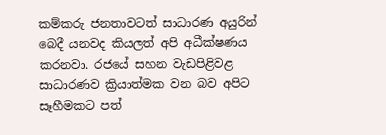කම්කරු ජනතාවටත් සාධාරණ අයුරින් බෙදී යනවද කියලත් අපි අධීක්ෂණය කරනවා. රජයේ සහන වැඩපිළිවළ සාධාරණව ක්‍රියාත්මක වන බව අපිට සෑහීමකට පත්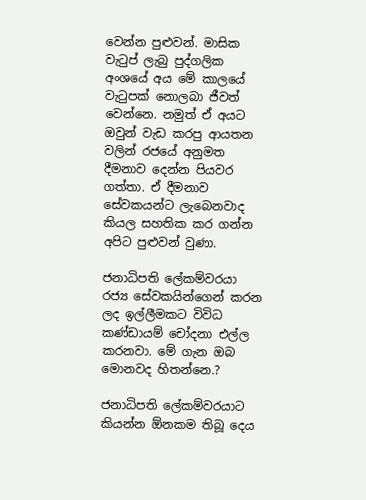වෙන්න පුළුවන්. මාසික වැටුප් ලැබු පුද්ගලික අංශයේ අය මේ කාලයේ වැටුපක් නොලබා ජීවත් වෙන්නෙ. නමුත් ඒ අයට ඔවුන් වැඩ කරපු ආයතන වලින් රජයේ අනුමත දීමනාව දෙන්න පියවර ගත්තා. ඒ දීමනාව සේවකයන්ට ලැබෙනවාද කියල සහතික කර ගන්න අපිට පුළුවන් වුණා.

ජනාධිපති ලේකම්වරයා රජ්‍ය සේවකයින්ගෙන් කරන ලද ඉල්ලීමකට විවිධ කණ්ඩායම් චෝදනා එල්ල කරනවා. මේ ගැන ඔබ මොනවද හිතන්නෙ.?

ජනාධිපති ලේකම්වරයාට කියන්න ඕනකම තිබූ දෙය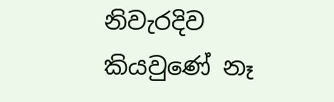නිවැරදිව කියවුණේ නෑ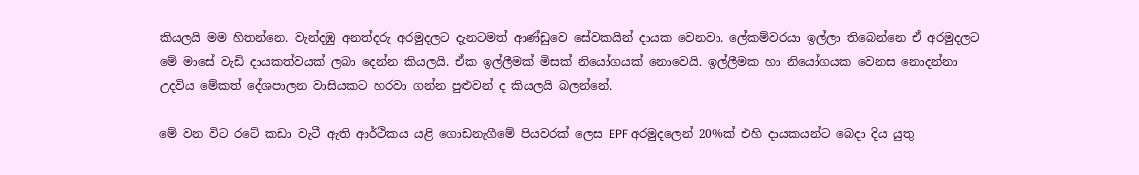කියලයි මම හිතන්නෙ. වැන්දඹු අනත්දරු අරමුදලට දැනටමත් ආණ්ඩුවෙ සේවකයින් දායක වෙනවා. ලේකම්වරයා ඉල්ලා තිබෙන්නෙ ඒ අරමුදලට මේ මාසේ වැඩි දායකත්වයක් ලබා දෙන්න කියලයි. ඒක ඉල්ලීමක් මිසක් නියෝගයක් නොවෙයි. ඉල්ලීමක හා නියෝගයක වෙනස නොදන්නා උදවිය මේකත් දේශපාලන වාසියකට හරවා ගන්න පුළුවන් ද කියලයි බලන්නේ.

මේ වන විට රටේ කඩා වැටී ඇති ආර්ථිකය යළි ගොඩනැගීමේ පියවරක් ලෙස EPF අරමුදලෙන් 20%ක් එහි දායකයන්ට බෙදා දිය යුතු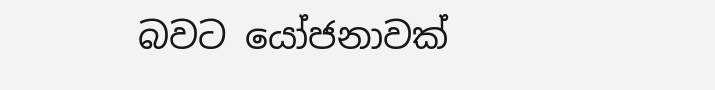බවට යෝජනාවක්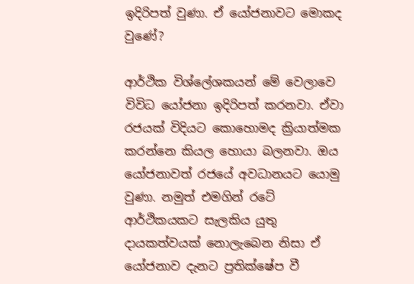ඉදිරිපත් වුණා. ඒ යෝජනාවට මොකද වුණේ?

ආර්ථික විශ්ලේශකයන් මේ වෙලා‍වෙ විවිධ යෝජනා ඉදිරිපත් කරනවා. ඒවා රජයක් විදියට කොහොමද ක්‍රියාත්මක කරන්නෙ කියල හොයා බලනවා. ඔය යෝජනාවත් රජයේ අවධානයට යොමු වුණා. නමුත් එමගින් රටේ ආර්ථිකයකට සැලකිය යුතු දායකත්වයක් නොලැබෙන නිසා ඒ යෝජනාව දැනට ප්‍රතික්ෂේප වී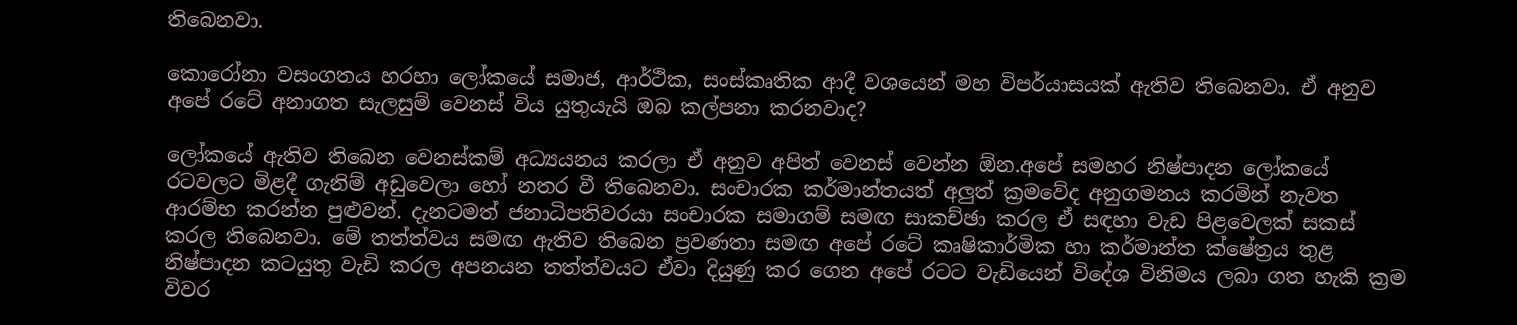තිබෙනවා.

කොරෝනා වසංගතය හරහා ලෝකයේ සමාජ, ආර්ථික, සංස්කෘතික ආදී වශයෙන් මහ විපර්යාසයක් ඇතිව තිබෙනවා. ඒ අනුව අපේ රටේ අනාගත සැලසුම් වෙනස් විය යුතුයැයි ඔබ කල්පනා කරනවාද?

ලෝකයේ ඇතිව තිබෙන වෙනස්කම් අධ්‍යයනය කරලා ඒ අනුව අපිත් වෙනස් වෙන්න ඕන.අපේ සමහර නිෂ්පාදන ලෝකයේ රටවලට මිළදී ගැනිම් අඩුවෙලා හෝ නතර වී තිබෙනවා. සංචාරක කර්මාන්තයත් අලුත් ක්‍රමවේද අනුගමනය කරමින් නැවත ආරම්භ කරන්න පුළුවන්. දැනටමත් ජනාධිපතිවරයා සංචාරක සමාගම් සමඟ සාකච්ඡා කරල ඒ සඳහා වැඩ පිළවෙලක් සකස් කරල තිබෙනවා. මේ තත්ත්වය සමඟ ඇතිව තිබෙන ප්‍රවණතා සමඟ අපේ රටේ කෘෂිකාර්මික හා කර්මාන්ත ක්ෂේත්‍රය තුළ නිෂ්පාදන කටයුතු වැඩි කරල අපනයන තත්ත්වයට ඒවා දියුණු කර ගෙන අපේ රටට වැඩියෙන් විදේශ විනිමය ලබා ගත හැකි ක්‍රම විවර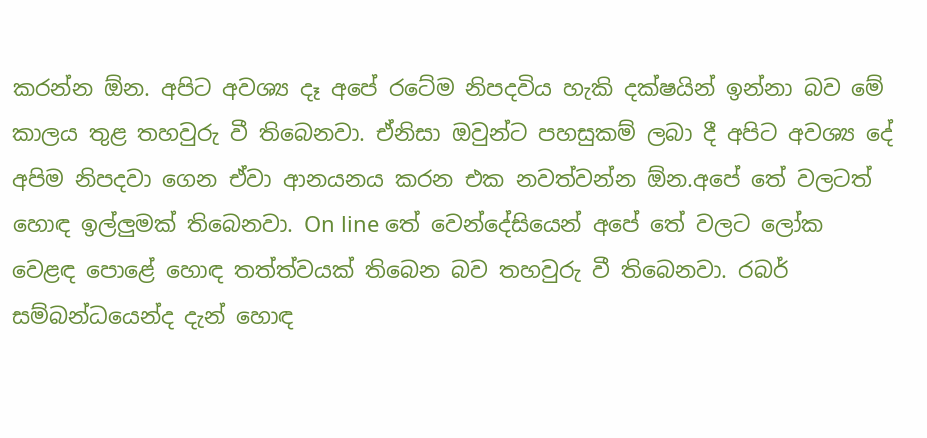කරන්න ඕන. අපිට අවශ්‍ය දෑ අපේ රටේම නිපදවිය හැකි දක්ෂයින් ඉන්නා බව මේ කාලය තුළ තහවුරු වී තිබෙනවා. ඒනිසා ඔවුන්ට පහසුකම් ලබා දී අපිට අවශ්‍ය දේ අපිම නිපදවා ගෙන ඒවා ආනයනය කරන එක නවත්වන්න ඕන.අපේ තේ වලටත් හොඳ ඉල්ලුමක් තිබෙනවා. On line තේ වෙන්දේසියෙන් අපේ තේ වලට ලෝක වෙළඳ පොළේ හොඳ තත්ත්වයක් තිබෙන බව තහවුරු වී තිබෙනවා. රබර් සම්බන්ධයෙන්ද දැන් හොඳ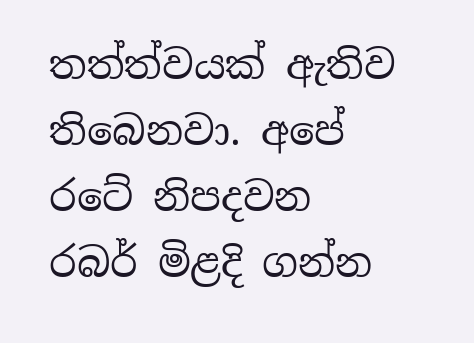තත්ත්වයක් ඇතිව තිබෙනවා. අපේ රටේ නිපදවන රබර් මිළදි ගන්න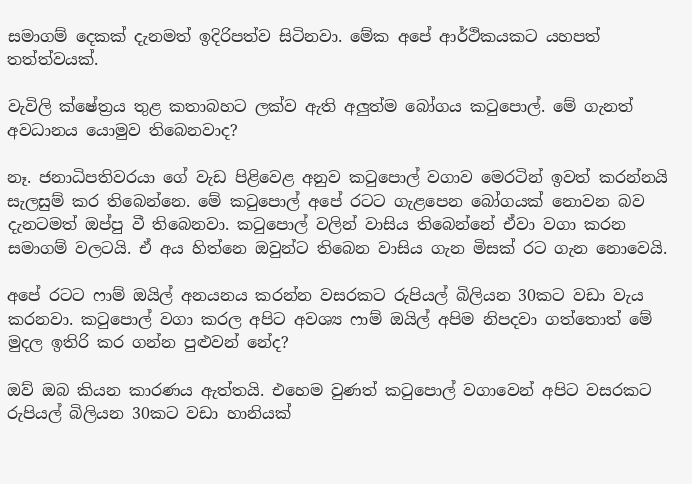සමාගම් දෙකක් දැනමත් ඉදිරිපත්ව සිටිනවා. මේක අපේ ආර්ථිකයකට යහපත් තත්ත්වයක්.

වැවිලි ක්ෂේත්‍රය තුළ කතාබහට ලක්ව ඇති අලුත්ම බෝගය කටුපොල්. මේ ගැනත් අවධානය යොමුව තිබෙනවාද?

නෑ. ජනාධිපතිවරයා ගේ වැඩ පිළිවෙළ අනුව කටුපොල් වගාව මෙරටින් ඉවත් කරන්නයි සැලසුම් කර තිබෙන්නෙ. මේ කටුපොල් අපේ රටට ගැළපෙන බෝගයක් නොවන බව දැනටමත් ඔප්පු වී තිබෙනවා. කටුපොල් වලින් වාසිය තිබෙන්නේ ඒවා වගා කරන සමාගම් වලටයි. ඒ අය හිත්නෙ ඔවුන්ට තිබෙන වාසිය ගැන මිසක් රට ගැන නොවෙයි.

අපේ රටට ෆාම් ඔයිල් අනයනය කරන්න වසරකට රුපියල් බිලියන 30කට වඩා වැය කරනවා. කටුපොල් වගා කරල අපිට අවශ්‍ය ෆාම් ඔයිල් අපිම නිපදවා ගත්තොත් මේ මුදල ඉතිරි කර ගන්න පුළුවන් නේද?

ඔව් ඔබ කියන කාරණය ඇත්තයි. එහෙම වුණත් කටුපොල් වගාවෙන් අපිට වසරකට රුපියල් බිලියන 30කට වඩා හානියක්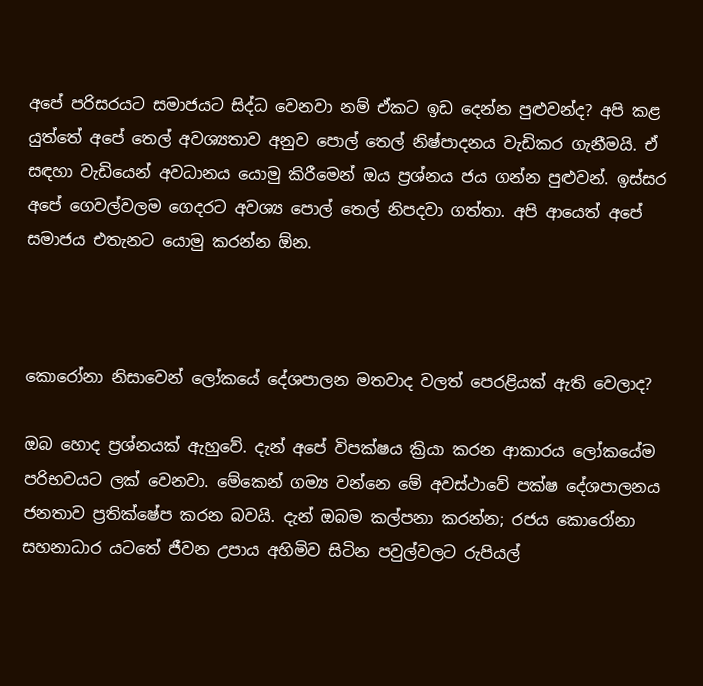අපේ පරිසරයට සමාජයට සිද්ධ වෙනවා නම් ඒකට ඉඩ දෙන්න පුළුවන්ද? අපි කළ යුත්තේ අපේ තෙල් අවශ්‍යතාව අනුව පොල් තෙල් නිෂ්පාදනය වැඩිකර ගැනීමයි. ඒ සඳහා වැඩියෙන් අවධානය යොමු කිරීමෙන් ඔය ප්‍රශ්නය ජය ගන්න පුළුවන්. ඉස්සර අපේ ගෙවල්වලම ගෙදරට අවශ්‍ය පොල් තෙල් නිපදවා ගත්තා. අපි ආයෙත් අපේ සමාජය එතැනට යොමු කරන්න ඕන.



කොරෝනා නිසාවෙන් ලෝකයේ දේශපාලන මතවාද වලත් පෙරළියක් ඇති වෙලාද?

ඔබ හොද ප්‍රශ්නයක් ඇහුවේ. දැන් අපේ විපක්ෂය ක්‍රියා කරන ආකාරය ලෝකයේම පරිභවයට ලක් වෙනවා. මේකෙන් ගම්‍ය වන්නෙ මේ අවස්ථාවේ පක්ෂ දේශපාලනය ජනතාව ප්‍රතික්ෂේප කරන බවයි. දැන් ඔබම කල්පනා කරන්න; රජය කොරෝනා සහනාධාර යටතේ ජීවන උපාය අහිමිව සිටින පවුල්වලට රුපියල්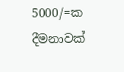5000/=ක දීමනාවක්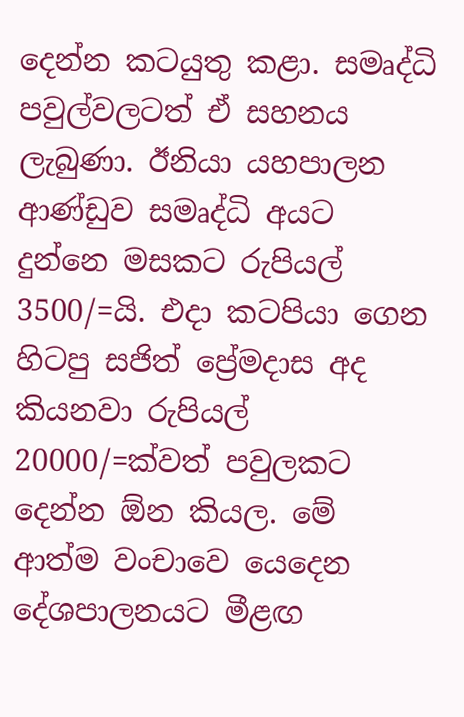දෙන්න කටයුතු කළා. සමෘද්ධි පවුල්වලටත් ඒ සහනය ලැබුණා. ඊනියා යහපාලන ආණ්ඩුව සමෘද්ධි අයට දුන්නෙ මසකට රුපියල් 3500/=යි. එදා කටපියා ගෙන හිටපු සජිත් ප්‍රේමදාස අද කියනවා රුපියල් 20000/=ක්වත් පවුලකට දෙන්න ඕන කියල. මේ ආත්ම වංචාවෙ යෙදෙන දේශපාලනයට මීළඟ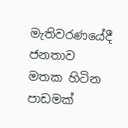මැතිවරණයේදී ජනතාව මතක හිටින පාඩමක්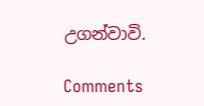උගන්වාවි.

Comments